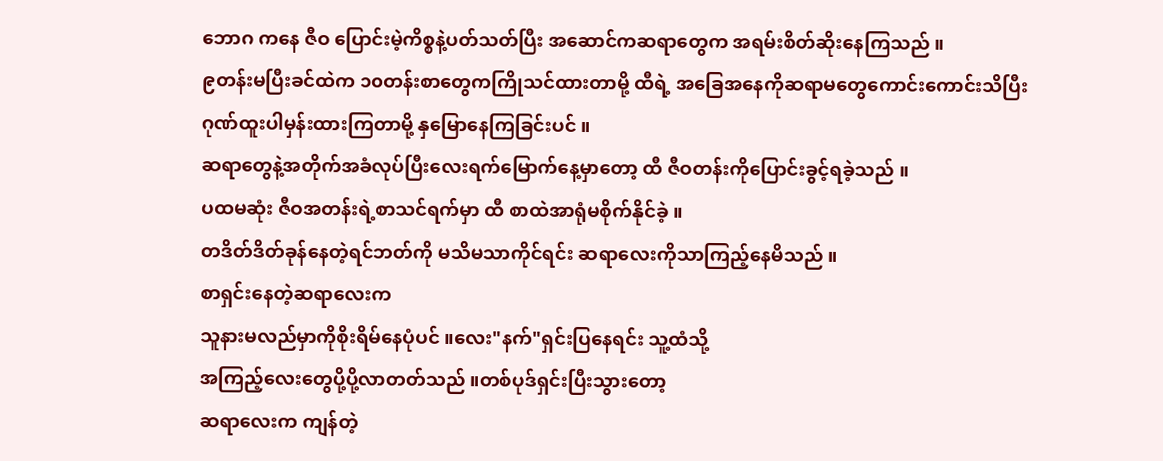ဘောဂ ကနေ ဇီဝ ပြောင်းမဲ့ကိစ္စနဲ့ပတ်သတ်ပြီး အဆောင်ကဆရာတွေက အရမ်းစိတ်ဆိုးနေကြသည် ။
၉တန်းမပြီးခင်ထဲက ၁၀တန်းစာတွေကကြိုသင်ထားတာမို့ ထီရဲ့ အခြေအနေကိုဆရာမတွေကောင်းကောင်းသိပြီး ဂုဏ်ထူးပါမှန်းထားကြတာမို့ နှမြောနေကြခြင်းပင် ။
ဆရာတွေနဲ့အတိုက်အခံလုပ်ပြီးလေးရက်မြောက်နေ့မှာတော့ ထီ ဇီဝတန်းကိုပြောင်းခွင့်ရခဲ့သည် ။
ပထမဆုံး ဇီဝအတန်းရဲ့စာသင်ရက်မှာ ထီ စာထဲအာရုံမစိုက်နိုင်ခဲ့ ။
တဒိတ်ဒိတ်ခုန်နေတဲ့ရင်ဘတ်ကို မသိမသာကိုင်ရင်း ဆရာလေးကိုသာကြည့်နေမိသည် ။
စာရှင်းနေတဲ့ဆရာလေးက
သူနားမလည်မှာကိုစိုးရိမ်နေပုံပင် ။လေး"နက်"ရှင်းပြနေရင်း သူ့ထံသို့
အကြည့်လေးတွေပို့ပို့လာတတ်သည် ။တစ်ပုဒ်ရှင်းပြီးသွားတော့
ဆရာလေးက ကျန်တဲ့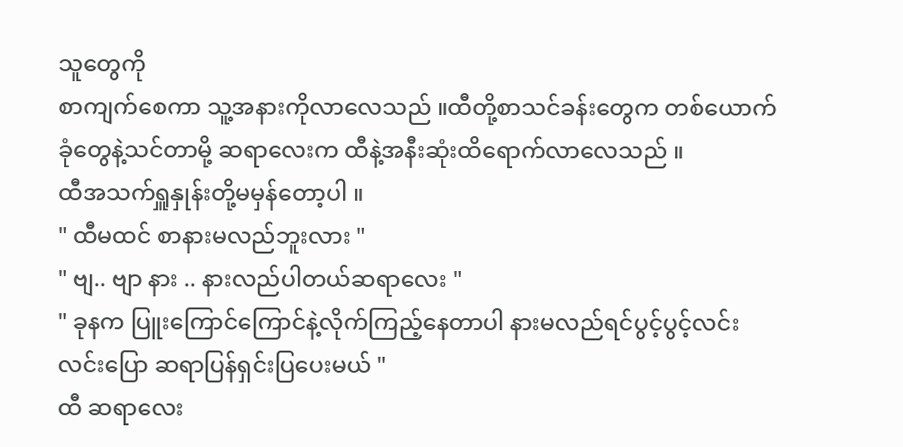သူတွေကို
စာကျက်စေကာ သူ့အနားကိုလာလေသည် ။ထီတို့စာသင်ခန်းတွေက တစ်ယောက်ခုံတွေနဲ့သင်တာမို့ ဆရာလေးက ထီနဲ့အနီးဆုံးထိရောက်လာလေသည် ။
ထီအသက်ရှူနှုန်းတို့မမှန်တော့ပါ ။
" ထီမထင် စာနားမလည်ဘူးလား "
" ဗျ.. ဗျာ နား .. နားလည်ပါတယ်ဆရာလေး "
" ခုနက ပြူးကြောင်ကြောင်နဲ့လိုက်ကြည့်နေတာပါ နားမလည်ရင်ပွင့်ပွင့်လင်းလင်းပြော ဆရာပြန်ရှင်းပြပေးမယ် "
ထီ ဆရာလေး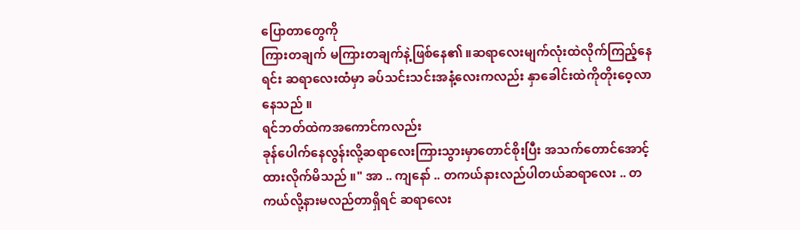ပြောတာတွေကို
ကြားတချက် မကြားတချက်နဲ့ဖြစ်နေ၏ ။ဆရာလေးမျက်လုံးထဲလိုက်ကြည့်နေရင်း ဆရာလေးထံမှာ ခပ်သင်းသင်းအနံ့လေးကလည်း နှာခေါင်းထဲကိုတိုးဝေ့လာနေသည် ။
ရင်ဘတ်ထဲကအကောင်ကလည်း
ခုန်ပေါက်နေလွန်းလို့ဆရာလေးကြားသွားမှာတောင်စိုးပြီး အသက်တောင်အောင့်ထားလိုက်မိသည် ။" အာ .. ကျနော် .. တကယ်နားလည်ပါတယ်ဆရာလေး .. တကယ်လို့နားမလည်တာရှိရင် ဆရာလေး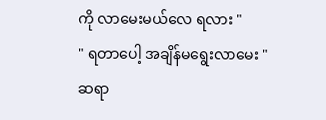ကို လာမေးမယ်လေ ရလား "
" ရတာပေါ့ အချိန်မရွေးလာမေး "
ဆရာ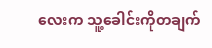လေးက သူ့ခေါင်းကိုတချက်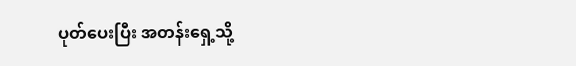ပုတ်ပေးပြီး အတန်းရှေ့သို့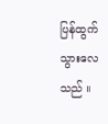ပြန်ထွက်သွားလေသည် ။